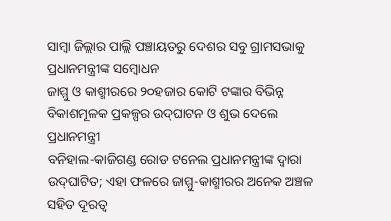ସାମ୍ବା ଜିଲ୍ଲାର ପାଲ୍ଲି ପଞ୍ଚାୟତରୁ ଦେଶର ସବୁ ଗ୍ରାମସଭାକୁ ପ୍ରଧାନମନ୍ତ୍ରୀଙ୍କ ସମ୍ବୋଧନ
ଜାମ୍ମୁ ଓ କାଶ୍ମୀରରେ ୨୦ହଜାର କୋଟି ଟଙ୍କାର ବିଭିନ୍ନ ବିକାଶମୂଳକ ପ୍ରକଳ୍ପର ଉଦ୍‌ଘାଟନ ଓ ଶୁଭ ଦେଲେ ପ୍ରଧାନମନ୍ତ୍ରୀ
ବନିହାଲ-କାଜିଗଣ୍ଡ ରୋଡ ଟନେଲ ପ୍ରଧାନମନ୍ତ୍ରୀଙ୍କ ଦ୍ୱାରା ଉଦ୍‌ଘାଟିତ; ଏହା ଫଳରେ ଜାମ୍ମୁ-କାଶ୍ମୀରର ଅନେକ ଅଞ୍ଚଳ ସହିତ ଦୂରତ୍ୱ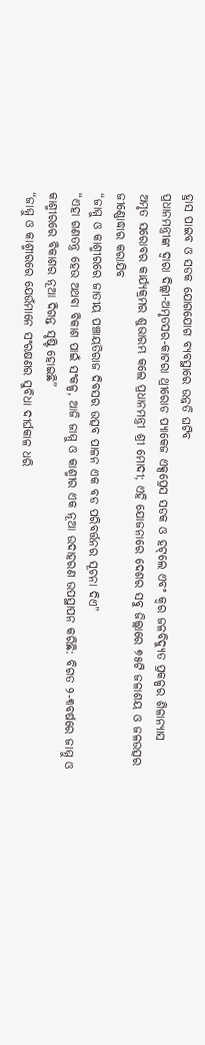ହ୍ରାସ ପାଇବ ଓ ସଡକ ଯୋଗଯୋଗ ବ୍ୟବସ୍ଥାରେ ଉନ୍ନତି ଘଟିବ
ପ୍ରଧାନମନ୍ତ୍ରୀଙ୍କ ଦ୍ୱାରା ଦିଲ୍ଲୀ-ଅମୃତସର-କାଟରା ଥ୍ରୀରୋଡ ପ୍ୟାକେଜ ଏକ୍ସପ୍ରେସ ସଡକ ଓ ହଟ୍‌ଲେ ଏବଂ କ୍ୱର ଜଳବିଦ୍ୟୁତ ପ୍ରକଳ୍ପର ଶିଳାନ୍ୟାସ
ଅମୃତ ସରୋବର କାର୍ଯ୍ୟକ୍ରମର ଶୁଭାରମ୍ଭ କଲେ ପ୍ରଧାନମନ୍ତ୍ରୀ ଶ୍ରୀ ମୋଦୀ; ଏହି ଯୋଜନାରେ ଦେଶର ସବୁ ଜିଲ୍ଲାରେ ୭୫ଟି ଜଳାଶୟ ଓ ଜଳଉତ୍ସର ଜୀଣ୍ଣୋଦ୍ଧାର କରାଯିବ
“ଜାମ୍ମୁ ଓ କାଶ୍ମୀରରେ ଜାତୀୟ ପଞ୍ଚାୟତିରାଜ ଦିବସର ଉତ୍ସବ ପାଳନ ଏକ ବଡ ପରିବର୍ତ୍ତନର ସୂଚନା ଦିଏ”
“ଏହା ଗଣତନ୍ତ୍ର ହେଉ ଅଥବା ବିକାଶ ପାଇଁ ସଂକଳ୍ପ, ଆଜି ଜାମ୍ମୁ ଓ କାଶ୍ମୀର ଏକ ନୂଆ ଉଦାହରଣ ଉପସ୍ଥାପନ କରିଛି: ବିଗତ ୨-୩ବର୍ଷରେ ଜାମ୍ମୁ ଓ କାଶ୍ମୀରରେ ବିକାଶର ନୂଆ ଦିଗନ୍ତ ସୃଷ୍ଟି ହୋଇଛି”
“ଜାମ୍ମୁ ଓ କାଶ୍ମୀରରେ ଯେଉଁମାନେ ସଂରକ୍ଷଣର ସୁବିଧା ଦୀର୍ଘକାଳ ଧରି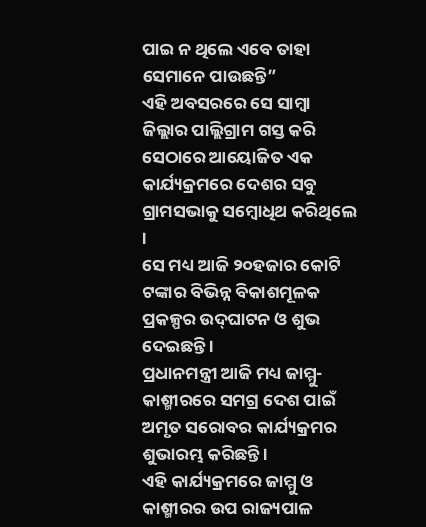ପାଇ ନ ଥିଲେ ଏବେ ତାହା ସେମାନେ ପାଉଛନ୍ତି”
ଏହି ଅବସରରେ ସେ ସାମ୍ବା ଜିଲ୍ଲାର ପାଲ୍ଲିଗ୍ରାମ ଗସ୍ତ କରି ସେଠାରେ ଆୟୋଜିତ ଏକ କାର୍ଯ୍ୟକ୍ରମରେ ଦେଶର ସବୁ ଗ୍ରାମସଭାକୁ ସମ୍ବୋଧିଥ କରିଥିଲେ ।
ସେ ମଧ୍ୟ ଆଜି ୨୦ହଜାର କୋଟି ଟଙ୍କାର ବିଭିନ୍ନ ବିକାଶମୂଳକ ପ୍ରକଳ୍ପର ଉଦ୍‌ଘାଟନ ଓ ଶୁଭ ଦେଇଛନ୍ତି ।
ପ୍ରଧାନମନ୍ତ୍ରୀ ଆଜି ମଧ୍ୟ ଜାମ୍ମୁ-କାଶ୍ମୀରରେ ସମଗ୍ର ଦେଶ ପାଇଁ ଅମୃତ ସରୋବର କାର୍ଯ୍ୟକ୍ରମର ଶୁଭାରମ୍ଭ କରିଛନ୍ତି ।
ଏହି କାର୍ଯ୍ୟକ୍ରମରେ ଜାମ୍ମୁ ଓ କାଶ୍ମୀରର ଉପ ରାଜ୍ୟପାଳ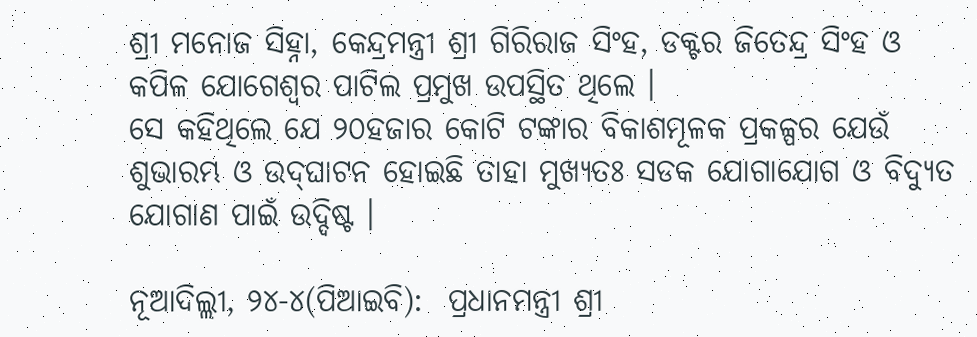ଶ୍ରୀ ମନୋଜ ସିହ୍ନା, କେନ୍ଦ୍ରମନ୍ତ୍ରୀ ଶ୍ରୀ ଗିରିରାଜ ସିଂହ, ଡକ୍ଟର ଜିତେନ୍ଦ୍ର ସିଂହ ଓ କପିଳ ଯୋଗେଶ୍ୱର ପାଟିଲ ପ୍ରମୁଖ ଉପସ୍ଥିତ ଥିଲେ ।
ସେ କହିଥିଲେ ଯେ ୨୦ହଜାର କୋଟି ଟଙ୍କାର ବିକାଶମୂଳକ ପ୍ରକଳ୍ପର ଯେଉଁ ଶୁଭାରମ୍ଭ ଓ ଉଦ୍‌ଘାଟନ ହୋଇଛି ତାହା ମୁଖ୍ୟତଃ ସଡକ ଯୋଗାଯୋଗ ଓ ବିଦ୍ୟୁତ ଯୋଗାଣ ପାଇଁ ଉଦ୍ଦିଷ୍ଟ ।

ନୂଆଦିଲ୍ଲୀ, ୨୪-୪(ପିଆଇବି):  ପ୍ରଧାନମନ୍ତ୍ରୀ ଶ୍ରୀ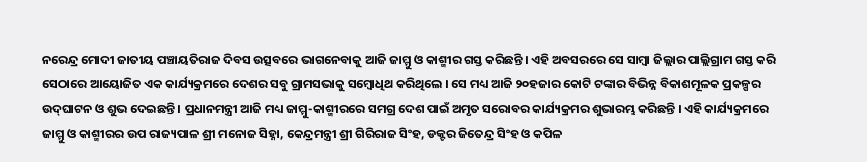ନରେନ୍ଦ୍ର ମୋଦୀ ଜାତୀୟ ପଞ୍ଚାୟତିରାଜ ଦିବସ ଉତ୍ସବରେ ଭାଗନେବାକୁ ଆଜି ଜାମ୍ମୁ ଓ କାଶ୍ମୀର ଗସ୍ତ କରିଛନ୍ତି । ଏହି ଅବସରରେ ସେ ସାମ୍ବା ଜିଲ୍ଲାର ପାଲ୍ଲିଗ୍ରାମ ଗସ୍ତ କରି ସେଠାରେ ଆୟୋଜିତ ଏକ କାର୍ଯ୍ୟକ୍ରମରେ ଦେଶର ସବୁ ଗ୍ରାମସଭାକୁ ସମ୍ବୋଧିଥ କରିଥିଲେ । ସେ ମଧ୍ୟ ଆଜି ୨୦ହଜାର କୋଟି ଟଙ୍କାର ବିଭିନ୍ନ ବିକାଶମୂଳକ ପ୍ରକଳ୍ପର ଉଦ୍‌ଘାଟନ ଓ ଶୁଭ ଦେଇଛନ୍ତି । ପ୍ରଧାନମନ୍ତ୍ରୀ ଆଜି ମଧ୍ୟ ଜାମ୍ମୁ-କାଶ୍ମୀରରେ ସମଗ୍ର ଦେଶ ପାଇଁ ଅମୃତ ସରୋବର କାର୍ଯ୍ୟକ୍ରମର ଶୁଭାରମ୍ଭ କରିଛନ୍ତି । ଏହି କାର୍ଯ୍ୟକ୍ରମରେ ଜାମ୍ମୁ ଓ କାଶ୍ମୀରର ଉପ ରାଜ୍ୟପାଳ ଶ୍ରୀ ମନୋଜ ସିହ୍ନା, କେନ୍ଦ୍ରମନ୍ତ୍ରୀ ଶ୍ରୀ ଗିରିରାଜ ସିଂହ, ଡକ୍ଟର ଜିତେନ୍ଦ୍ର ସିଂହ ଓ କପିଳ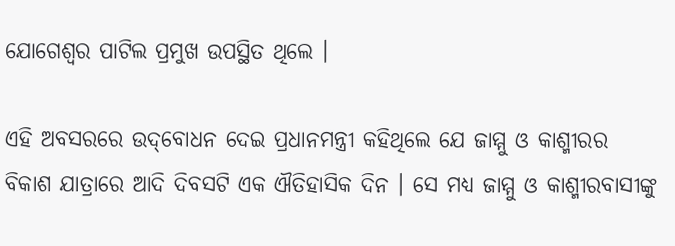ଯୋଗେଶ୍ୱର ପାଟିଲ ପ୍ରମୁଖ ଉପସ୍ଥିତ ଥିଲେ ।

ଏହି ଅବସରରେ ଉଦ୍‌ବୋଧନ ଦେଇ ପ୍ରଧାନମନ୍ତ୍ରୀ କହିଥିଲେ ଯେ ଜାମ୍ମୁ ଓ କାଶ୍ମୀରର ବିକାଶ ଯାତ୍ରାରେ ଆଦି ଦିବସଟି ଏକ ଐତିହାସିକ ଦିନ । ସେ ମଧ୍ୟ ଜାମ୍ମୁ ଓ କାଶ୍ମୀରବାସୀଙ୍କୁ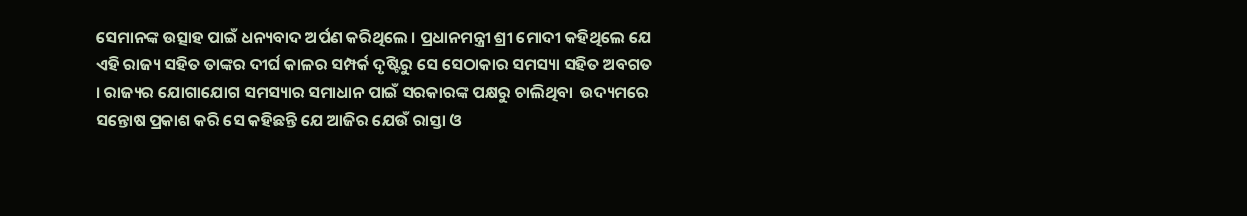ସେମାନଙ୍କ ଉତ୍ସାହ ପାଇଁ ଧନ୍ୟବାଦ ଅର୍ପଣ କରିଥିଲେ । ପ୍ରଧାନମନ୍ତ୍ରୀ ଶ୍ରୀ ମୋଦୀ କହିଥିଲେ ଯେ ଏହି ରାଜ୍ୟ ସହିତ ତାଙ୍କର ଦୀର୍ଘ କାଳର ସମ୍ପର୍କ ଦୃଷ୍ଟିରୁ ସେ ସେଠାକାର ସମସ୍ୟା ସହିତ ଅବଗତ । ରାଜ୍ୟର ଯୋଗାଯୋଗ ସମସ୍ୟାର ସମାଧାନ ପାଇଁ ସରକାରଙ୍କ ପକ୍ଷରୁ ଚାଲିଥିବା  ଉଦ୍ୟମରେ ସନ୍ତୋଷ ପ୍ରକାଶ କରି ସେ କହିଛନ୍ତି ଯେ ଆଜିର ଯେଉଁ ରାସ୍ତା ଓ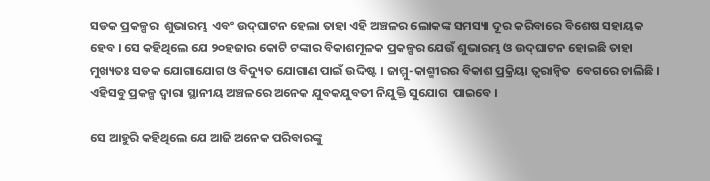ସଡକ ପ୍ରକଳ୍ପର  ଶୁଭାରମ୍ଭ  ଏବଂ ଉଦ୍‌ଘାଟନ ହେଲା ତାହା ଏହି ଅଞ୍ଚଳର ଲୋକଙ୍କ ସମସ୍ୟା ଦୂର କରିବାରେ ବିଶେଷ ସହାୟକ ହେବ । ସେ କହିଥିଲେ ଯେ ୨୦ହଜାର କୋଟି ଟଙ୍କାର ବିକାଶମୂଳକ ପ୍ରକଳ୍ପର ଯେଉଁ ଶୁଭାରମ୍ଭ ଓ ଉଦ୍‌ଘାଟନ ହୋଇଛି ତାହା ମୁଖ୍ୟତଃ ସଡକ ଯୋଗାଯୋଗ ଓ ବିଦ୍ୟୁତ ଯୋଗାଣ ପାଇଁ ଉଦ୍ଦିଷ୍ଟ । ଜାମ୍ମୁ-କାଶ୍ମୀରର ବିକାଶ ପ୍ରକ୍ରିୟା ତ୍ୱରାନ୍ୱିତ  ବେଗରେ ଚାଲିଛି । ଏହିସବୁ ପ୍ରକଳ୍ପ ଦ୍ୱାରା ସ୍ଥାନୀୟ ଅଞ୍ଚଳରେ ଅନେକ ଯୁବକଯୁବତୀ ନିଯୁକ୍ତି ସୁଯୋଗ  ପାଇବେ ।

ସେ ଆହୁରି କହିଥିଲେ ଯେ ଆଜି ଅନେକ ପରିବାରଙ୍କୁ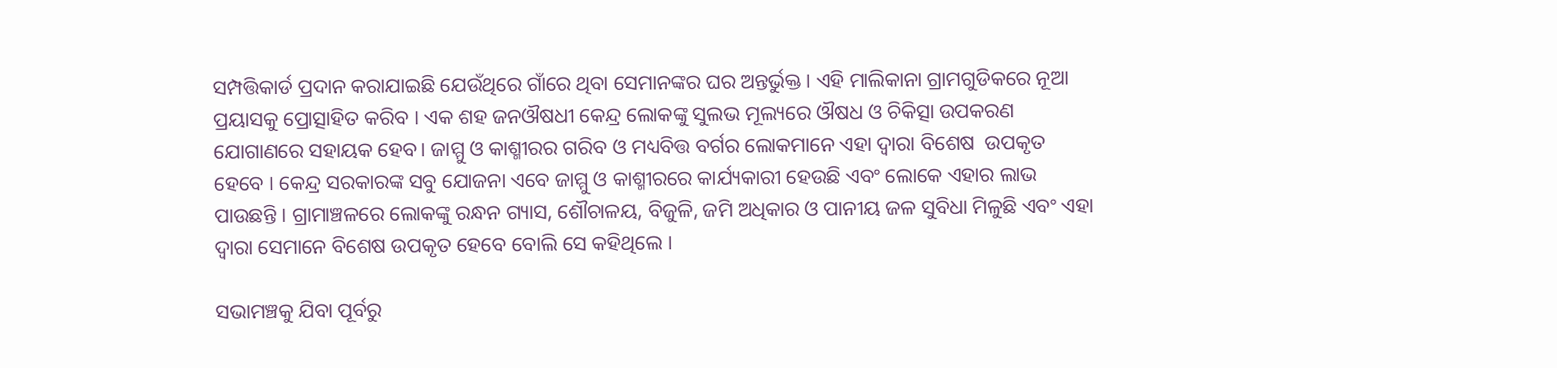ସମ୍ପତ୍ତିକାର୍ଡ ପ୍ରଦାନ କରାଯାଇଛି ଯେଉଁଥିରେ ଗାଁରେ ଥିବା ସେମାନଙ୍କର ଘର ଅନ୍ତର୍ଭୁକ୍ତ । ଏହି ମାଲିକାନା ଗ୍ରାମଗୁଡିକରେ ନୂଆ ପ୍ରୟାସକୁ ପ୍ରୋତ୍ସାହିତ କରିବ । ଏକ ଶହ ଜନଔଷଧୀ କେନ୍ଦ୍ର ଲୋକଙ୍କୁ ସୁଲଭ ମୂଲ୍ୟରେ ଔଷଧ ଓ ଚିକିତ୍ସା ଉପକରଣ ଯୋଗାଣରେ ସହାୟକ ହେବ। ଜାମ୍ମୁ ଓ କାଶ୍ମୀରର ଗରିବ ଓ ମଧ୍ୟବିତ୍ତ ବର୍ଗର ଲୋକମାନେ ଏହା ଦ୍ୱାରା ବିଶେଷ  ଉପକୃତ ହେବେ । କେନ୍ଦ୍ର ସରକାରଙ୍କ ସବୁ ଯୋଜନା ଏବେ ଜାମ୍ମୁ ଓ କାଶ୍ମୀରରେ କାର୍ଯ୍ୟକାରୀ ହେଉଛି ଏବଂ ଲୋକେ ଏହାର ଲାଭ ପାଉଛନ୍ତି । ଗ୍ରାମାଞ୍ଚଳରେ ଲୋକଙ୍କୁ ରନ୍ଧନ ଗ୍ୟାସ, ଶୌଚାଳୟ, ବିଜୁଳି, ଜମି ଅଧିକାର ଓ ପାନୀୟ ଜଳ ସୁବିଧା ମିଳୁଛି ଏବଂ ଏହା ଦ୍ୱାରା ସେମାନେ ବିଶେଷ ଉପକୃତ ହେବେ ବୋଲି ସେ କହିଥିଲେ ।

ସଭାମଞ୍ଚକୁ ଯିବା ପୂର୍ବରୁ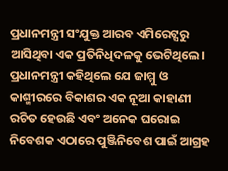ପ୍ରଧାନମନ୍ତ୍ରୀ ସଂଯୁକ୍ତ ଆରବ ଏମିରେଟ୍ସରୁ ଆସିଥିବା ଏକ ପ୍ରତିନିଧିଦଳକୁ ଭେଟିଥିଲେ। ପ୍ରଧାନମନ୍ତ୍ରୀ କହିଥିଲେ ଯେ ଜାମ୍ମୁ ଓ କାଶ୍ମୀରରେ ବିକାଶର ଏକ ନୂଆ କାହାଣୀ ରଚିତ ହେଉଛି ଏବଂ ଅନେକ ଘରୋଇ ନିବେଶକ ଏଠାରେ ପୁଞ୍ଜିନିବେଶ ପାଇଁ ଆଗ୍ରହ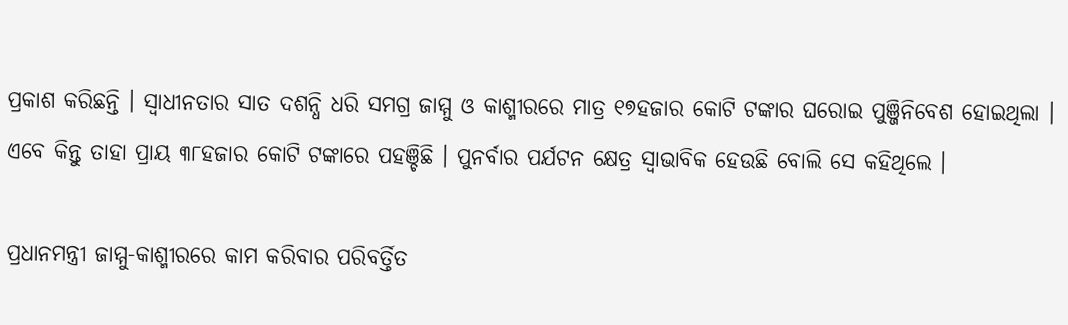ପ୍ରକାଶ କରିଛନ୍ତି । ସ୍ୱାଧୀନତାର ସାତ ଦଶନ୍ଧି ଧରି ସମଗ୍ର ଜାମ୍ମୁ ଓ କାଶ୍ମୀରରେ ମାତ୍ର ୧୭ହଜାର କୋଟି ଟଙ୍କାର ଘରୋଇ ପୁଞ୍ଜିନିବେଶ ହୋଇଥିଲା । ଏବେ କିନ୍ତୁ ତାହା ପ୍ରାୟ ୩୮ହଜାର କୋଟି ଟଙ୍କାରେ ପହଞ୍ଚିଛି । ପୁନର୍ବାର ପର୍ଯଟନ କ୍ଷେତ୍ର ସ୍ୱାଭାବିକ ହେଉଛି ବୋଲି ସେ କହିଥିଲେ ।

ପ୍ରଧାନମନ୍ତ୍ରୀ ଜାମ୍ମୁ-କାଶ୍ମୀରରେ କାମ କରିବାର ପରିବର୍ତ୍ତିତ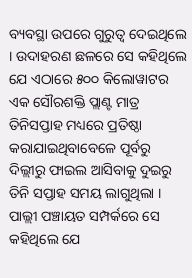ବ୍ୟବସ୍ଥା ଉପରେ ଗୁରୁତ୍ୱ ଦେଇଥିଲେ । ଉଦାହରଣ ଛଳରେ ସେ କହିଥିଲେ ଯେ ଏଠାରେ ୫୦୦ କିଲୋୱାଟର ଏକ ସୌରଶକ୍ତି ପ୍ଲାଣ୍ଟ ମାତ୍ର ତିନିସପ୍ତାହ ମଧ୍ୟରେ ପ୍ରତିଷ୍ଠା କରାଯାଇଥିବାବେଳେ ପୂର୍ବରୁ ଦିଲ୍ଲୀରୁ ଫାଇଲ ଆସିବାକୁ ଦୁଇରୁ ତିନି ସପ୍ତାହ ସମୟ ଲାଗୁଥିଲା । ପାଲ୍ଲୀ ପଞ୍ଚାୟତ ସମ୍ପର୍କରେ ସେ କହିଥିଲେ ଯେ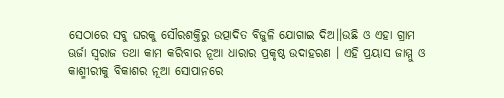ସେଠାରେ ସବୁ ଘରକୁ ସୌରଶକ୍ତିରୁ ଉତ୍ପାଦିତ ବିଜୁଳି ଯୋଗାଇ ଦିଅ।।ଉଛି ଓ ଏହା ଗ୍ରାମ ଊର୍ଜା ସ୍ୱରାଜ ତଥା କାମ କରିବାର ନୂଆ ଧାରାର ପ୍ରକୃଷ୍ଠ ଉଦାହରଣ । ଏହି ପ୍ରୟାସ ଜାମ୍ମୁ ଓ କାଶ୍ମୀରୀକୁ ବିକାଶର ନୂଆ ସୋପାନରେ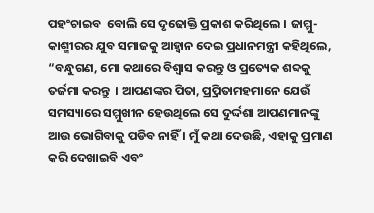ପହଂଚାଇବ  ବୋଲି ସେ ଦୃଢୋକ୍ତି ପ୍ରକାଶ କରିଥିଲେ । ଜାମ୍ମୁ-କାଶ୍ମୀରର ଯୁବ ସମାଜକୁ ଆହ୍ୱାନ ଦେଇ ପ୍ରଧାନମନ୍ତ୍ରୀ କହିଥିଲେ, “ବନ୍ଧୁଗଣ, ମୋ କଥାରେ ବିଶ୍ୱାସ କରନ୍ତୁ ଓ ପ୍ରତ୍ୟେକ ଶବ୍ଦକୁ ତର୍ଜମା କରନ୍ତୁ  । ଆପଣଙ୍କର ପିତା, ପ୍ର୍ରପିତାମହମାନେ ଯେଉଁ ସମସ୍ୟାରେ ସମ୍ମୁଖୀନ ହେଉଥିଲେ ସେ ଦୁର୍ଦ୍ଦଶା ଆପଣମାନଙ୍କୁ ଆଉ ଭୋଗିବାକୁ ପଡିବ ନାହିଁ । ମୁଁ କଥା ଦେଉଛି, ଏହାକୁ ପ୍ରମାଣ କରି ଦେଖାଇବି ଏବଂ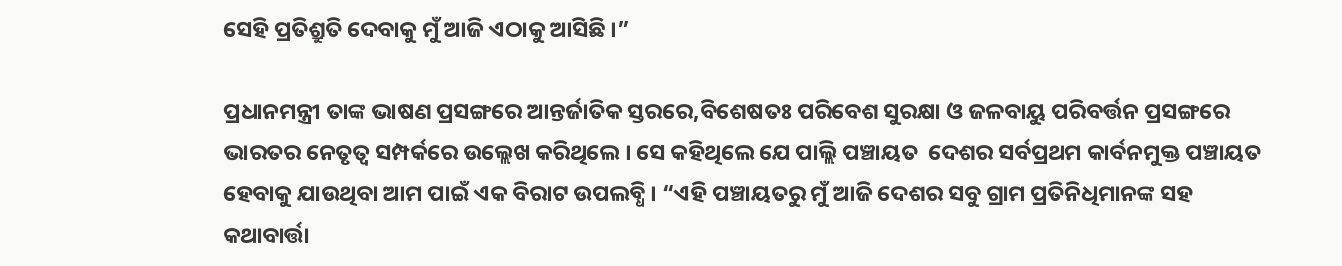ସେହି ପ୍ରତିଶ୍ରୁତି ଦେବାକୁ ମୁଁ ଆଜି ଏଠାକୁ ଆସିଛି ।”

ପ୍ରଧାନମନ୍ତ୍ରୀ ତାଙ୍କ ଭାଷଣ ପ୍ରସଙ୍ଗରେ ଆନ୍ତର୍ଜାତିକ ସ୍ତରରେ,ବିଶେଷତଃ ପରିବେଶ ସୁରକ୍ଷା ଓ ଜଳବାୟୁ ପରିବର୍ତ୍ତନ ପ୍ରସଙ୍ଗରେ ଭାରତର ନେତୃତ୍ୱ ସମ୍ପର୍କରେ ଉଲ୍ଲେଖ କରିଥିଲେ । ସେ କହିଥିଲେ ଯେ ପାଲ୍ଲି ପଞ୍ଚାୟତ  ଦେଶର ସର୍ବପ୍ରଥମ କାର୍ବନମୁକ୍ତ ପଞ୍ଚାୟତ ହେବାକୁ ଯାଉଥିବା ଆମ ପାଇଁ ଏକ ବିରାଟ ଉପଲବ୍ଧି । “ଏହି ପଞ୍ଚାୟତରୁ ମୁଁ ଆଜି ଦେଶର ସବୁ ଗ୍ରାମ ପ୍ରତିନିଧିମାନଙ୍କ ସହ କଥାବାର୍ତ୍ତା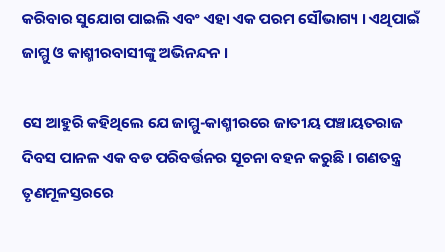କରିବାର ସୁଯୋଗ ପାଇଲି ଏବଂ ଏହା ଏକ ପରମ ସୌଭାଗ୍ୟ । ଏଥିପାଇଁ ଜାମ୍ମୁ ଓ କାଶ୍ମୀରବାସୀଙ୍କୁ ଅଭିନନ୍ଦନ ।

ସେ ଆହୁରି କହିଥିଲେ ଯେ ଜାମ୍ମୁ-କାଶ୍ମୀରରେ ଜାତୀୟ ପଞ୍ଚାୟତରାଜ ଦିବସ ପାନଳ ଏକ ବଡ ପରିବର୍ତ୍ତନର ସୂଚନା ବହନ କରୁଛି । ଗଣତନ୍ତ୍ର ତୃଣମୂଳସ୍ତରରେ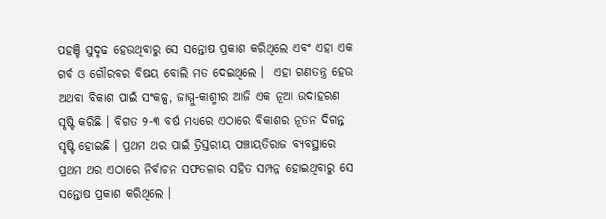ପହଞ୍ଚି ସୁଦୃଢ ହେଉଥିବାରୁ ସେ ସନ୍ତୋଷ ପ୍ରକାଶ କରିଥିଲେ ଏବଂ ଏହା ଏକ ଗର୍ବ ଓ ଗୌରବର ବିଷୟ ବୋଲି ମତ ଦେଇଥିଲେ ।  ଏହା ଗଣତନ୍ତ୍ର ହେଉ ଅଥବା ବିକାଶ ପାଇଁ ସଂକଳ୍ପ, ଜାମ୍ମୁ-କାଶ୍ମୀର ଆଜି ଏକ ନୂଆ ଉଦାହରଣ ସୃଷ୍ଟି କରିଛି । ବିଗତ ୨-୩ ବର୍ଷ ମଧ୍ୟରେ ଏଠାରେ ବିକାଶର ନୂତନ ଦିଗନ୍ତ ସୃଷ୍ଟି ହୋଇଛି । ପ୍ରଥମ ଥର ପାଇଁ ତ୍ରିସ୍ତରୀୟ ପଞ୍ଚାୟତିରାଜ ବ୍ୟବସ୍ଥାରେ ପ୍ରଥମ ଥର ଏଠାରେ ନିର୍ବାଚନ ସଫତଳାର ସହିତ ସମ୍ପନ୍ନ ହୋଇଥିବାରୁ ସେ ସନ୍ତୋଷ ପ୍ରକାଶ କରିଥିଲେ ।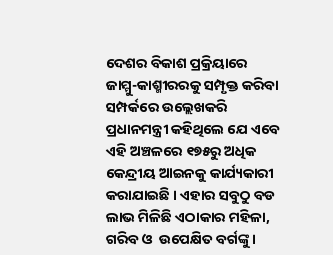ଦେଶର ବିକାଶ ପ୍ରକ୍ରିୟାରେ ଜାମ୍ମୁ-କାଶ୍ମୀରରକୁ ସମ୍ପୃକ୍ତ କରିବା ସମ୍ପର୍କରେ ଉଲ୍ଲେଖକରି ପ୍ରଧାନମନ୍ତ୍ରୀ କହିଥିଲେ ଯେ ଏବେ ଏହି ଅଞ୍ଚଳରେ ୧୭୫ରୁ ଅଧିକ କେନ୍ଦ୍ରୀୟ ଆଇନକୁ କାର୍ଯ୍ୟକାରୀ କରାଯାଇଛି । ଏହାର ସବୁଠୁ ବଡ ଲାଭ ମିଳିଛି ଏଠାକାର ମହିଳା, ଗରିବ ଓ  ଉପେକ୍ଷିତ ବର୍ଗଙ୍କୁ ।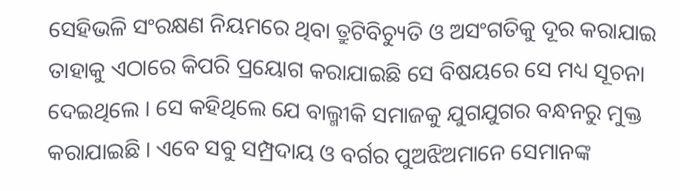ସେହିଭଳି ସଂରକ୍ଷଣ ନିୟମରେ ଥିବା ତ୍ରୁଟିବିଚ୍ୟୁତି ଓ ଅସଂଗତିକୁ ଦୂର କରାଯାଇ ତାହାକୁ ଏଠାରେ କିପରି ପ୍ରୟୋଗ କରାଯାଇଛି ସେ ବିଷୟରେ ସେ ମଧ୍ୟ ସୂଚନା ଦେଇଥିଲେ । ସେ କହିଥିଲେ ଯେ ବାଲ୍ମୀକି ସମାଜକୁ ଯୁଗଯୁଗର ବନ୍ଧନରୁ ମୁକ୍ତ କରାଯାଇଛି । ଏବେ ସବୁ ସମ୍ପ୍ରଦାୟ ଓ ବର୍ଗର ପୁଅଝିଅମାନେ ସେମାନଙ୍କ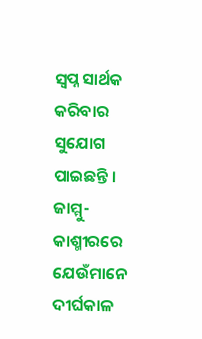ସ୍ୱପ୍ନ ସାର୍ଥକ କରିବାର ସୁଯୋଗ ପାଇଛନ୍ତି ।  ଜାମ୍ମୁ-କାଶ୍ମୀରରେ ଯେଉଁମାନେ ଦୀର୍ଘକାଳ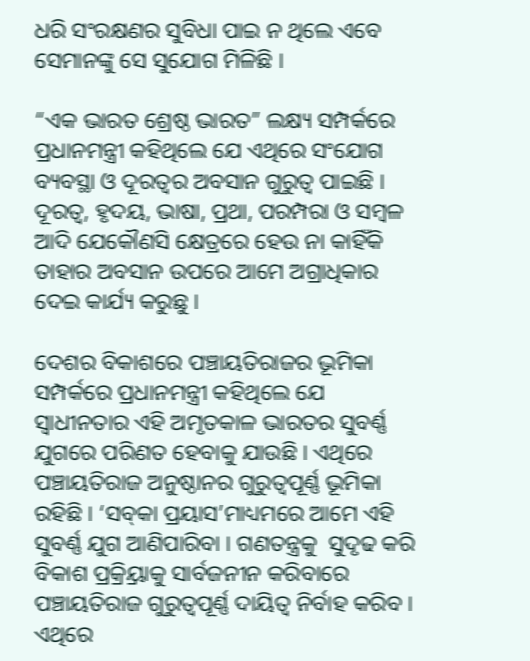ଧରି ସଂରକ୍ଷଣର ସୁବିଧା ପାଇ ନ ଥିଲେ ଏବେ ସେମାନଙ୍କୁ ସେ ସୁଯୋଗ ମିଳିଛି ।

“ଏକ ଭାରତ ଶ୍ରେଷ୍ଠ ଭାରତ” ଲକ୍ଷ୍ୟ ସମ୍ପର୍କରେ ପ୍ରଧାନମନ୍ତ୍ରୀ କହିଥିଲେ ଯେ ଏଥିରେ ସଂଯୋଗ ବ୍ୟବସ୍ଥା ଓ ଦୂରତ୍ୱର ଅବସାନ ଗୁରୁତ୍ୱ ପାଇଛି । ଦୂରତ୍ୱ, ହୃଦୟ, ଭାଷା, ପ୍ରଥା, ପରମ୍ପରା ଓ ସମ୍ବଳ ଆଦି ଯେକୌଣସି କ୍ଷେତ୍ରରେ ହେଉ ନା କାହିଁକି ତାହାର ଅବସାନ ଉପରେ ଆମେ ଅଗ୍ରାଧିକାର ଦେଇ କାର୍ଯ୍ୟ କରୁଛୁ ।

ଦେଶର ବିକାଶରେ ପଞ୍ଚାୟତିରାଜର ଭୂମିକା ସମ୍ପର୍କରେ ପ୍ରଧାନମନ୍ତ୍ରୀ କହିଥିଲେ ଯେ ସ୍ୱାଧୀନତାର ଏହି ଅମୃତକାଳ ଭାରତର ସୁବର୍ଣ୍ଣ ଯୁଗରେ ପରିଣତ ହେବାକୁ ଯାଉଛି । ଏଥିରେ ପଞ୍ଚାୟତିରାଜ ଅନୁଷ୍ଠାନର ଗୁରୁତ୍ୱପୂର୍ଣ୍ଣ ଭୂମିକା ରହିଛି । ‘ସବ୍‌କା ପ୍ରୟାସ’ମାଧ୍ୟମରେ ଆମେ ଏହି ସୁବର୍ଣ୍ଣ ଯୁଗ ଆଣିପାରିବା । ଗଣତନ୍ତ୍ରକୁ  ସୁଦୃଢ କରି ବିକାଶ ପ୍ରକ୍ର୍ରିୟାକୁ ସାର୍ବଜନୀନ କରିବାରେ ପଞ୍ଚାୟତିରାଜ ଗୁରୁତ୍ୱପୂର୍ଣ୍ଣ ଦାୟିତ୍ୱ ନିର୍ବାହ କରିବ । ଏଥିରେ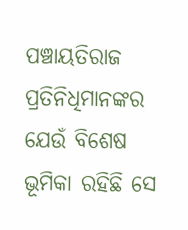ପଞ୍ଚାୟତିରାଜ ପ୍ରତିନିଧିମାନଙ୍କର ଯେଉଁ ବିଶେଷ ଭୂମିକା ରହିଛି ସେ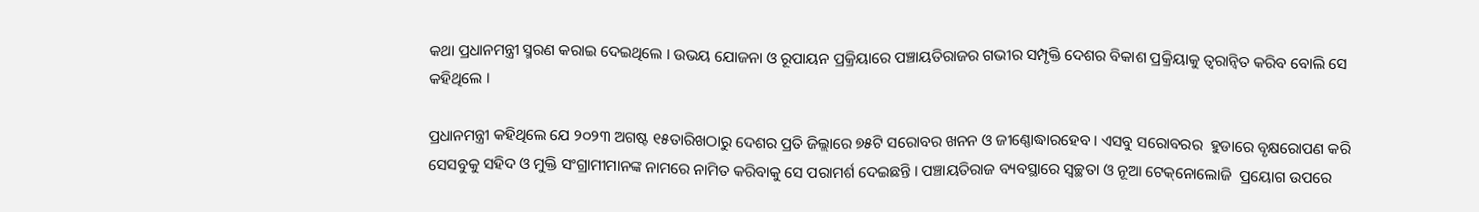କଥା ପ୍ରଧାନମନ୍ତ୍ରୀ ସ୍ମରଣ କରାଇ ଦେଇଥିଲେ । ଉଭୟ ଯୋଜନା ଓ ରୂପାୟନ ପ୍ରକ୍ରିୟାରେ ପଞ୍ଚାୟତିରାଜର ଗଭୀର ସମ୍ପୃକ୍ତି ଦେଶର ବିକାଶ ପ୍ରକ୍ରିୟାକୁ ତ୍ୱରାନ୍ୱିତ କରିବ ବୋଲି ସେ କହିଥିଲେ ।

ପ୍ରଧାନମନ୍ତ୍ରୀ କହିଥିଲେ ଯେ ୨୦୨୩ ଅଗଷ୍ଟ ୧୫ତାରିଖଠାରୁ ଦେଶର ପ୍ରତି ଜିଲ୍ଲାରେ ୭୫ଟି ସରୋବର ଖନନ ଓ ଜୀଣ୍ଣୋଦ୍ଧାରହେବ । ଏସବୁ ସରୋବରର  ହୁଡାରେ ବୃକ୍ଷରୋପଣ କରି ସେସବୁକୁ ସହିଦ ଓ ମୁକ୍ତି ସଂଗ୍ରାମୀମାନଙ୍କ ନାମରେ ନାମିତ କରିବାକୁ ସେ ପରାମର୍ଶ ଦେଇଛନ୍ତି । ପଞ୍ଚାୟତିରାଜ ବ୍ୟବସ୍ଥାରେ ସ୍ୱଚ୍ଛତା ଓ ନୂଆ ଟେକ୍‌ନୋଲୋଜି  ପ୍ରୟୋଗ ଉପରେ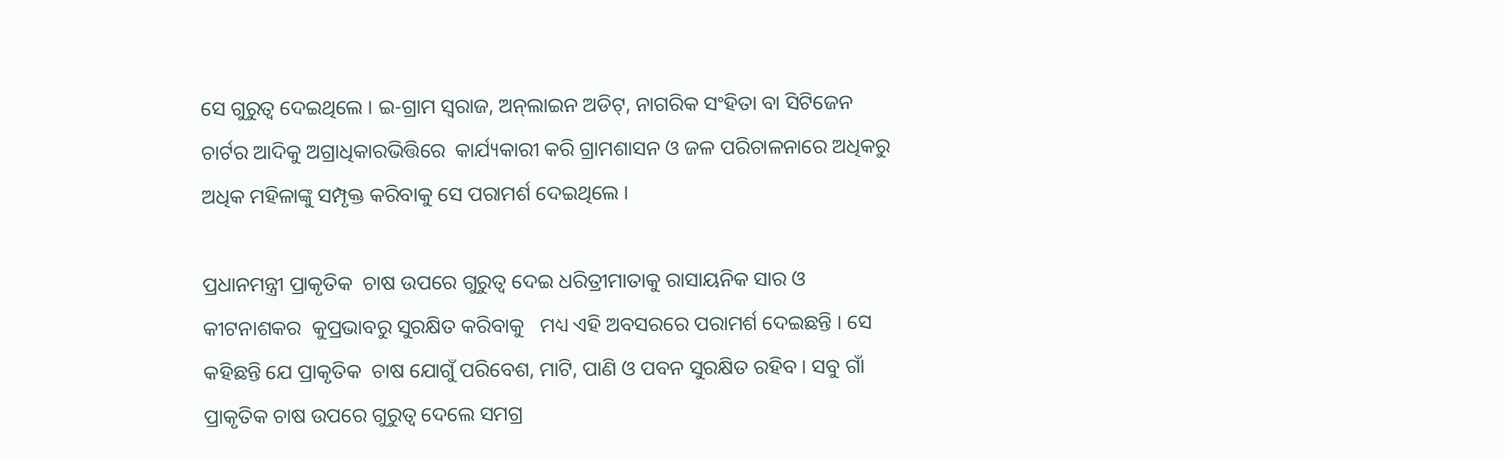ସେ ଗୁରୁତ୍ୱ ଦେଇଥିଲେ । ଇ-ଗ୍ରାମ ସ୍ୱରାଜ, ଅନ୍‌ଲାଇନ ଅଡିଟ୍‌, ନାଗରିକ ସଂହିତା ବା ସିଟିଜେନ ଚାର୍ଟର ଆଦିକୁ ଅଗ୍ରାଧିକାରଭିତ୍ତିରେ  କାର୍ଯ୍ୟକାରୀ କରି ଗ୍ରାମଶାସନ ଓ ଜଳ ପରିଚାଳନାରେ ଅଧିକରୁ ଅଧିକ ମହିଳାଙ୍କୁ ସମ୍ପୃକ୍ତ କରିବାକୁ ସେ ପରାମର୍ଶ ଦେଇଥିଲେ ।

ପ୍ରଧାନମନ୍ତ୍ରୀ ପ୍ରାକୃତିକ  ଚାଷ ଉପରେ ଗୁରୁତ୍ୱ ଦେଇ ଧରିତ୍ରୀମାତାକୁ ରାସାୟନିକ ସାର ଓ କୀଟନାଶକର  କୁପ୍ରଭାବରୁ ସୁରକ୍ଷିତ କରିବାକୁ   ମଧ୍ୟ ଏହି ଅବସରରେ ପରାମର୍ଶ ଦେଇଛନ୍ତି । ସେ କହିଛନ୍ତି ଯେ ପ୍ରାକୃତିକ  ଚାଷ ଯୋଗୁଁ ପରିବେଶ, ମାଟି, ପାଣି ଓ ପବନ ସୁରକ୍ଷିତ ରହିବ । ସବୁ ଗାଁ ପ୍ରାକୃତିକ ଚାଷ ଉପରେ ଗୁରୁତ୍ୱ ଦେଲେ ସମଗ୍ର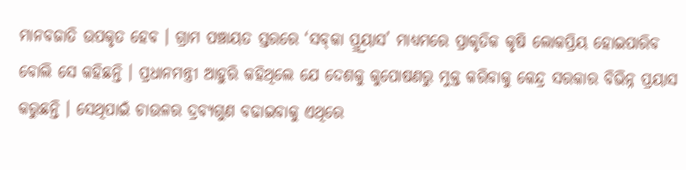ମାନବଜାତି ଉପକୃତ ହେବ । ଗ୍ରାମ ପଞ୍ଚାୟତ ସ୍ତରରେ ‘ସବ୍‌କା ପ୍ର୍ର୍ରୟାସ’ ମାଧ୍ୟମରେ ପ୍ରାକୃତିକ କୃଷି ଲୋକପ୍ରିୟ ହୋଇପାରିବ ବୋଲି ସେ କହିଛନ୍ତି । ପ୍ରଧାନମନ୍ତ୍ରୀ ଆହୁରି କହିଥିଲେ ଯେ ଦେଶକୁ କୁପୋଷଣରୁ ମୁକ୍ତ କରିବାକୁ କେନ୍ଦ୍ର ସରକାର ବିଭିନ୍ନ ପ୍ରୟାସ କରୁଛନ୍ତି । ସେଥିପାଇଁ ଚାଉଳର ଦ୍ରବ୍ୟଗୁଣ ବଢାଇବାକୁ ଏଥିରେ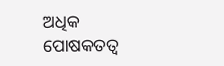ଅଧିକ ପୋଷକତତ୍ୱ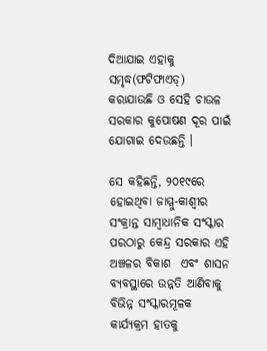ଦିଆଯାଇ ଏହାକୁ ସମୃଦ୍ଧ(ଫଟିଫାଏଡ୍‌) କରାଯାଉଛି ଓ ସେହି ଚାଉଳ ସରକାର କୁପୋଷଣ ଦୂର ପାଇଁ ଯୋଗାଇ ଦେଉଛନ୍ତି ।

ସେ କହିଛନ୍ତି, ୨୦୧୯ରେ ହୋଇଥିବା ଜାମ୍ମୁ-କାଶ୍ୱୀର ସଂକ୍ରାନ୍ତ ସାମ୍ବାଧାନିକ ସଂସ୍କାର ପରଠାରୁ କେନ୍ଦ୍ର ସରକାର ଏହି ଅଞ୍ଚଳର ବିକାଶ  ଏବଂ ଶାସନ ବ୍ୟବସ୍ଥାରେ ଉନ୍ନତି ଆଣିବାକୁ ବିଭିନ୍ନ ସଂସ୍କାରମୂଳକ କାର୍ଯ୍ୟକ୍ରମ ହାତକୁ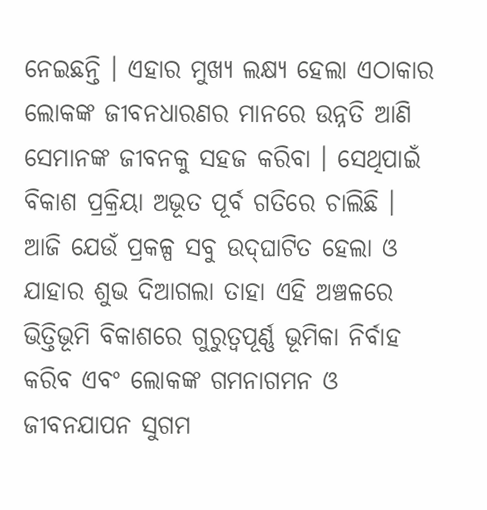ନେଇଛନ୍ତି । ଏହାର ମୁଖ୍ୟ ଲକ୍ଷ୍ୟ ହେଲା ଏଠାକାର ଲୋକଙ୍କ ଜୀବନଧାରଣର ମାନରେ ଉନ୍ନତି ଆଣି ସେମାନଙ୍କ ଜୀବନକୁ ସହଜ କରିବା । ସେଥିପାଇଁ ବିକାଶ ପ୍ରକ୍ରିୟା ଅଭୂତ ପୂର୍ବ ଗତିରେ ଚାଲିଛି । ଆଜି ଯେଉଁ ପ୍ରକଳ୍ପ ସବୁ ଉଦ୍‌ଘାଟିତ ହେଲା ଓ ଯାହାର ଶୁଭ ଦିଆଗଲା ତାହା ଏହି ଅଞ୍ଚଳରେ ଭିତ୍ତିଭୂମି ବିକାଶରେ ଗୁରୁତ୍ୱପୂର୍ଣ୍ଣ ଭୂମିକା ନିର୍ବାହ କରିବ ଏବଂ ଲୋକଙ୍କ ଗମନାଗମନ ଓ ଜୀବନଯାପନ ସୁଗମ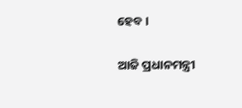ହେବ ।

ଆଜି ପ୍ରଧାନମନ୍ତ୍ରୀ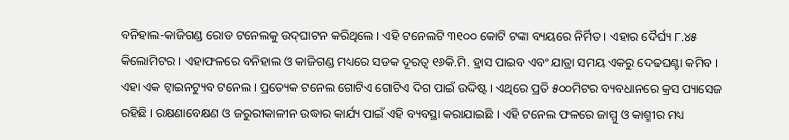ବନିହାଲ-କାଜିଗଣ୍ଡ ରୋଡ ଟନେଲକୁ ଉଦ୍‌ଘାଟନ କରିଥିଲେ । ଏହି ଟନେଲଟି ୩୧୦୦ କୋଟି ଟଙ୍କା ବ୍ୟୟରେ ନିର୍ମିତ । ଏହାର ଦୈର୍ଘ୍ୟ ୮.୪୫ କିଲୋମିଟର । ଏହାଫଳରେ ବନିହାଲ ଓ କାଜିଗଣ୍ଡ ମଧ୍ୟରେ ସଡକ ଦୂରତ୍ୱ ୧୬କି.ମି. ହ୍ରାସ ପାଇବ ଏବଂ ଯାତ୍ରା ସମୟ ଏକରୁ ଦେଢଘଣ୍ଟା କମିବ । ଏହା ଏକ ଟ୍ୱାଇନଟ୍ୟୁବ ଟନେଲ । ପ୍ରତ୍ୟେକ ଟନେଲ ଗୋଟିଏ ଗୋଟିଏ ଦିଗ ପାଇଁ ଉଦ୍ଦିଷ୍ଟ । ଏଥିରେ ପ୍ରତି ୫୦୦ମିଟର ବ୍ୟବଧାନରେ କ୍ରସ ପ୍ୟାସେଜ ରହିଛି । ରକ୍ଷଣାବେକ୍ଷଣ ଓ ଜରୁରୀକାଳୀନ ଉଦ୍ଧାର କାର୍ଯ୍ୟ ପାଇଁ ଏହି ବ୍ୟବସ୍ଥା କରାଯାଇଛି । ଏହି ଟନେଲ ଫଳରେ ଜାମ୍ମୁ ଓ କାଶ୍ମୀର ମଧ୍ୟ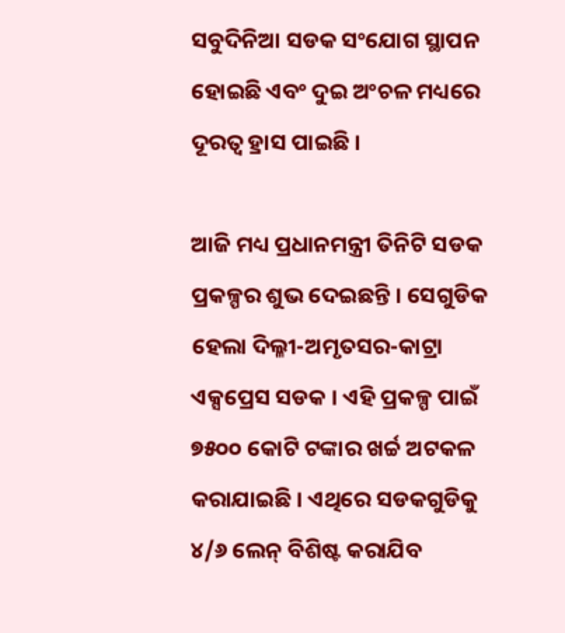ସବୁଦିନିଆ ସଡକ ସଂଯୋଗ ସ୍ଥାପନ ହୋଇଛି ଏବଂ ଦୁଇ ଅଂଚଳ ମଧ୍ୟରେ ଦୂରତ୍ୱ ହ୍ରାସ ପାଇଛି ।

ଆଜି ମଧ୍ୟ ପ୍ରଧାନମନ୍ତ୍ରୀ ତିନିଟି ସଡକ ପ୍ରକଳ୍ପର ଶୁଭ ଦେଇଛନ୍ତି । ସେଗୁଡିକ ହେଲା ଦିଲ୍ଳୀ-ଅମୃତସର-କାଟ୍ରା ଏକ୍ସପ୍ରେସ ସଡକ । ଏହି ପ୍ରକଳ୍ପ ପାଇଁ ୭୫୦୦ କୋଟି ଟଙ୍କାର ଖର୍ଚ୍ଚ ଅଟକଳ କରାଯାଇଛି । ଏଥିରେ ସଡକଗୁଡିକୁ ୪/୬ ଲେନ୍ ବିଶିଷ୍ଟ କରାଯିବ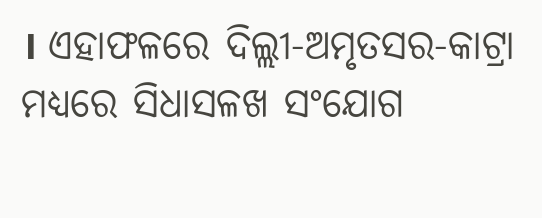। ଏହାଫଳରେ ଦିଲ୍ଲୀ-ଅମୃତସର-କାଟ୍ରା ମଧ୍ୟରେ ସିଧାସଳଖ ସଂଯୋଗ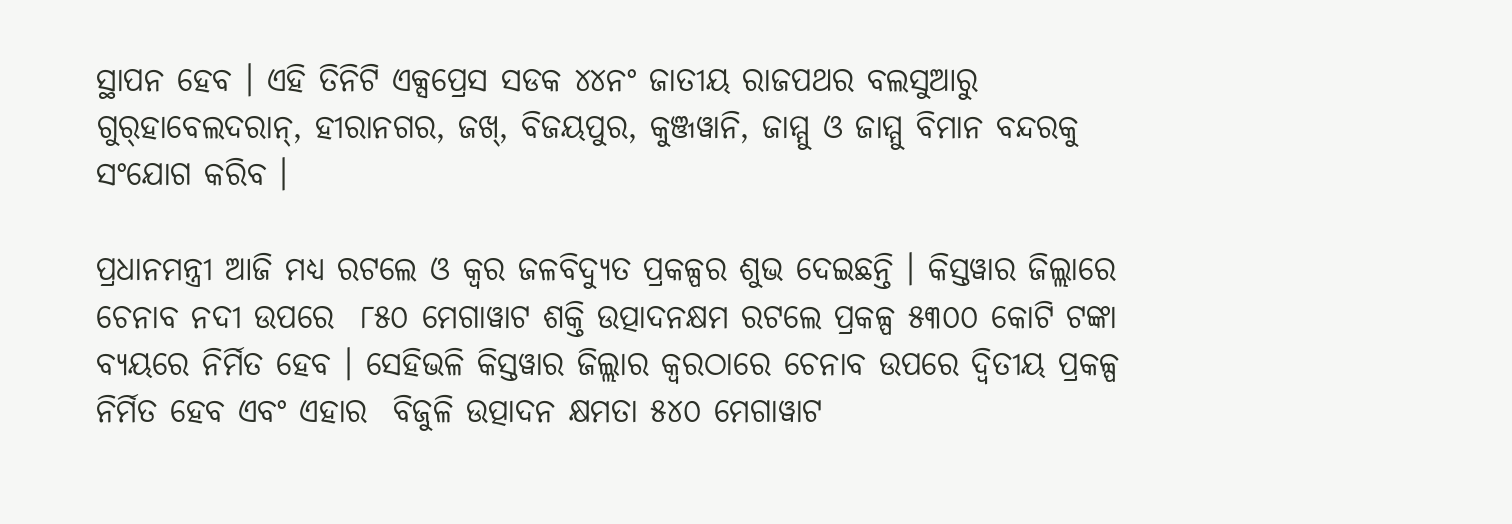ସ୍ଥାପନ ହେବ । ଏହି ତିନିଟି ଏକ୍ସପ୍ରେସ ସଡକ ୪୪ନଂ ଜାତୀୟ ରାଜପଥର ବଲସୁଆରୁ ଗୁର୍‌ହାବେଲଦରାନ୍‌, ହୀରାନଗର, ଜଖ୍‌, ବିଜୟପୁର, କୁଞ୍ଜୱାନି, ଜାମ୍ମୁ ଓ ଜାମ୍ମୁ ବିମାନ ବନ୍ଦରକୁ ସଂଯୋଗ କରିବ ।

ପ୍ରଧାନମନ୍ତ୍ରୀ ଆଜି ମଧ୍ୟ ରଟଲେ ଓ କ୍ୱର ଜଳବିଦ୍ୟୁତ ପ୍ରକଳ୍ପର ଶୁଭ ଦେଇଛନ୍ତି । କିସ୍ତୱାର ଜିଲ୍ଲାରେ ଚେନାବ ନଦୀ ଉପରେ  ୮୫୦ ମେଗାୱାଟ ଶକ୍ତି ଉତ୍ପାଦନକ୍ଷମ ରଟଲେ ପ୍ରକଳ୍ପ ୫୩୦୦ କୋଟି ଟଙ୍କା ବ୍ୟୟରେ ନିର୍ମିତ ହେବ । ସେହିଭଳି କିସ୍ତୱାର ଜିଲ୍ଲାର କ୍ୱରଠାରେ ଚେନାବ ଉପରେ ଦ୍ୱିତୀୟ ପ୍ରକଳ୍ପ ନିର୍ମିତ ହେବ ଏବଂ ଏହାର  ବିଜୁଳି ଉତ୍ପାଦନ କ୍ଷମତା ୫୪୦ ମେଗାୱାଟ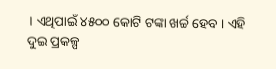। ଏଥିପାଇଁ ୪୫୦୦ କୋଟି ଟଙ୍କା ଖର୍ଚ୍ଚ ହେବ । ଏହି ଦୁଇ ପ୍ରକଳ୍ପ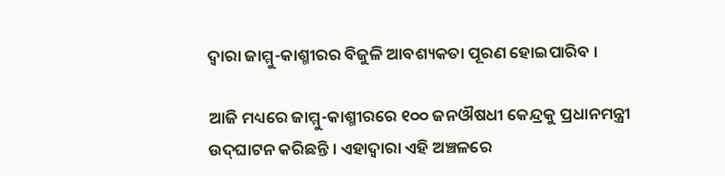ଦ୍ୱାରା ଜାମ୍ମୁ-କାଶ୍ମୀରର ବିଜୁଳି ଆବଶ୍ୟକତା ପୂରଣ ହୋଇପାରିବ ।

ଆଜି ମଧ୍ୟରେ ଜାମ୍ମୁ-କାଶ୍ମୀରରେ ୧୦୦ ଜନଔଷଧୀ କେନ୍ଦ୍ରକୁ ପ୍ରଧାନମନ୍ତ୍ରୀ ଉଦ୍‌ଘାଟନ କରିଛନ୍ତି । ଏହାଦ୍ୱାରା ଏହି ଅଞ୍ଚଳରେ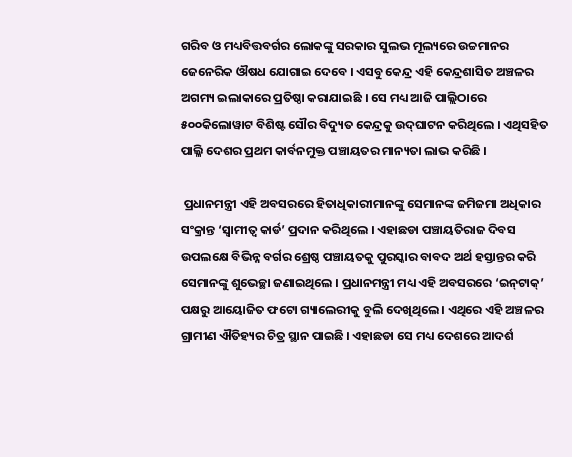ଗରିବ ଓ ମଧ୍ୟବିତ୍ତବର୍ଗର ଲୋକଙ୍କୁ ସରକାର ସୁଲଭ ମୂଲ୍ୟରେ ଉଚ୍ଚମାନର ଜେନେରିକ ଔଷଧ ଯୋଗାଇ ଦେବେ । ଏସବୁ କେନ୍ଦ୍ର ଏହି କେନ୍ଦ୍ରଶାସିତ ଅଞ୍ଚଳର ଅଗମ୍ୟ ଇଲାକାରେ ପ୍ରତିଷ୍ଠା କରାଯାଇଛି । ସେ ମଧ୍ୟ ଆଜି ପାଲ୍ଲିଠାରେ ୫୦୦କିଲୋୱାଟ ବିଶିଷ୍ଟ ସୌର ବିଦ୍ୟୁତ କେନ୍ଦ୍ରକୁ ଉଦ୍‌ଘାଟନ କରିଥିଲେ । ଏଥିସହିତ ପାଲ୍ଳି ଦେଶର ପ୍ରଥମ କାର୍ବନମୁକ୍ତ ପଞ୍ଚାୟତର ମାନ୍ୟତା ଲାଭ କରିଛି ।

 ପ୍ରଧାନମନ୍ତ୍ରୀ ଏହି ଅବସରରେ ହିତାଧିକାରୀମାନଙ୍କୁ ସେମାନଙ୍କ ଜମିଜମା ଅଧିକାର ସଂକ୍ରାନ୍ତ ‘ସ୍ୱାମୀତ୍ୱ କାର୍ଡ’ ପ୍ରଦାନ କରିଥିଲେ । ଏହାଛଡା ପଞ୍ଚାୟତିରାଜ ଦିବସ ଉପଲକ୍ଷେ ବିଭିନ୍ନ ବର୍ଗର ଶ୍ରେଷ୍ଠ ପଞ୍ଚାୟତକୁ ପୁରସ୍କାର ବାବଦ ଅର୍ଥ ହସ୍ତାନ୍ତର କରି ସେମାନଙ୍କୁ ଶୁଭେଚ୍ଛା ଜଣାଇଥିଲେ । ପ୍ରଧାନମନ୍ତ୍ରୀ ମଧ୍ୟ ଏହି ଅବସରରେ ‘ଇନ୍‌ଟାକ୍‌’ ପକ୍ଷରୁ ଆୟୋଜିତ ଫଟୋ ଗ୍ୟାଲେରୀକୁ ବୁଲି ଦେଖିଥିଲେ । ଏଥିରେ ଏହି ଅଞ୍ଚଳର ଗ୍ରାମୀଣ ଐତିହ୍ୟର ଚିତ୍ର ସ୍ଥାନ ପାଇଛି । ଏହାଛଡା ସେ ମଧ୍ୟ ଦେଶରେ ଆଦର୍ଶ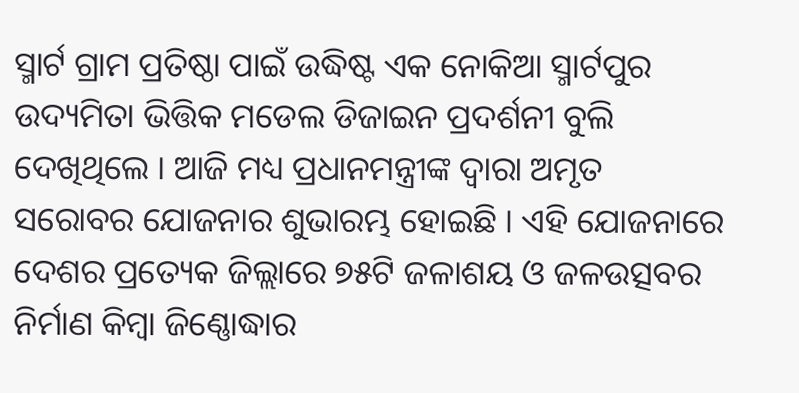ସ୍ମାର୍ଟ ଗ୍ରାମ ପ୍ରତିଷ୍ଠା ପାଇଁ ଉଦ୍ଧିଷ୍ଟ ଏକ ନୋକିଆ ସ୍ମାର୍ଟପୁର ଉଦ୍ୟମିତା ଭିତ୍ତିକ ମଡେଲ ଡିଜାଇନ ପ୍ରଦର୍ଶନୀ ବୁଲି ଦେଖିଥିଲେ । ଆଜି ମଧ୍ୟ ପ୍ରଧାନମନ୍ତ୍ରୀଙ୍କ ଦ୍ୱାରା ଅମୃତ ସରୋବର ଯୋଜନାର ଶୁଭାରମ୍ଭ ହୋଇଛି । ଏହି ଯୋଜନାରେ ଦେଶର ପ୍ରତ୍ୟେକ ଜିଲ୍ଲାରେ ୭୫ଟି ଜଳାଶୟ ଓ ଜଳଉତ୍ସବର ନିର୍ମାଣ କିମ୍ବା ଜିଣ୍ଣୋଦ୍ଧାର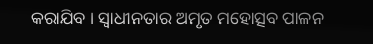କରାଯିବ । ସ୍ୱାଧୀନତାର ଅମୃତ ମହୋତ୍ସବ ପାଳନ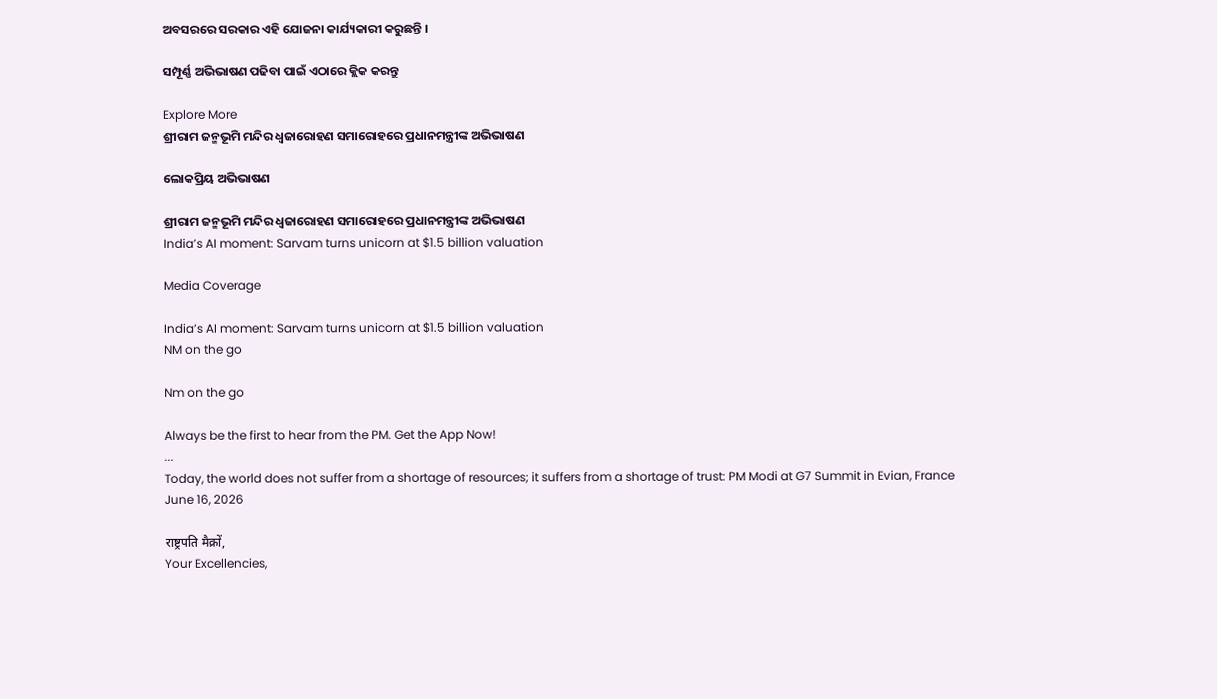ଅବସରରେ ସରକାର ଏହି ଯୋଜନା କାର୍ଯ୍ୟକାରୀ କରୁଛନ୍ତି ।

ସମ୍ପୂର୍ଣ୍ଣ ଅଭିଭାଷଣ ପଢିବା ପାଇଁ ଏଠାରେ କ୍ଲିକ କରନ୍ତୁ

Explore More
ଶ୍ରୀରାମ ଜନ୍ମଭୂମି ମନ୍ଦିର ଧ୍ଵଜାରୋହଣ ସମାରୋହରେ ପ୍ରଧାନମନ୍ତ୍ରୀଙ୍କ ଅଭିଭାଷଣ

ଲୋକପ୍ରିୟ ଅଭିଭାଷଣ

ଶ୍ରୀରାମ ଜନ୍ମଭୂମି ମନ୍ଦିର ଧ୍ଵଜାରୋହଣ ସମାରୋହରେ ପ୍ରଧାନମନ୍ତ୍ରୀଙ୍କ ଅଭିଭାଷଣ
India’s AI moment: Sarvam turns unicorn at $1.5 billion valuation

Media Coverage

India’s AI moment: Sarvam turns unicorn at $1.5 billion valuation
NM on the go

Nm on the go

Always be the first to hear from the PM. Get the App Now!
...
Today, the world does not suffer from a shortage of resources; it suffers from a shortage of trust: PM Modi at G7 Summit in Evian, France
June 16, 2026

राष्ट्रपति मैक्रों,
Your Excellencies,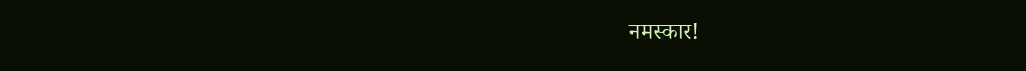नमस्कार!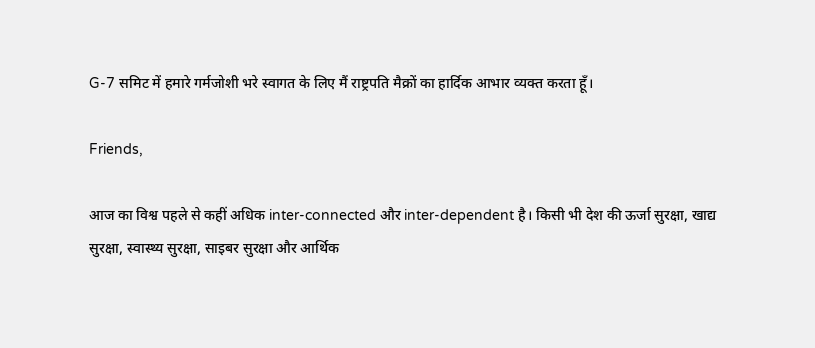G-7 समिट में हमारे गर्मजोशी भरे स्वागत के लिए मैं राष्ट्रपति मैक्रों का हार्दिक आभार व्यक्त करता हूँ।

Friends,

आज का विश्व पहले से कहीं अधिक inter-connected और inter-dependent है। किसी भी देश की ऊर्जा सुरक्षा, खाद्य सुरक्षा, स्वास्थ्य सुरक्षा, साइबर सुरक्षा और आर्थिक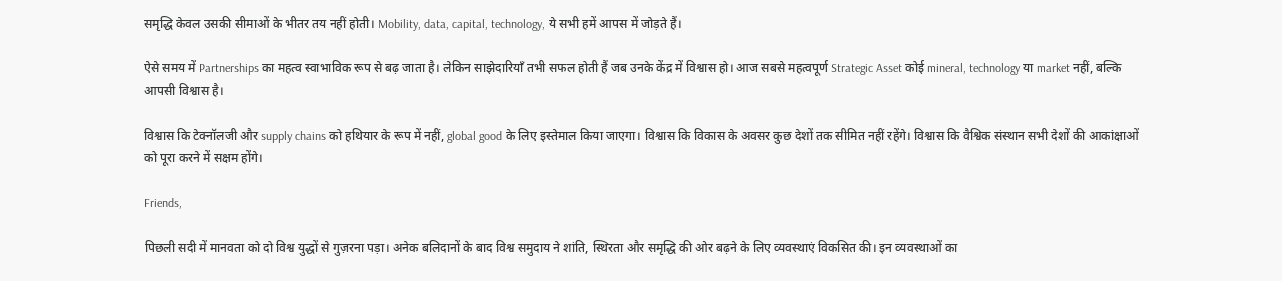समृद्धि केवल उसकी सीमाओं के भीतर तय नहीं होती। Mobility, data, capital, technology, ये सभी हमें आपस में जोड़ते हैं।

ऐसे समय में Partnerships का महत्व स्वाभाविक रूप से बढ़ जाता है। लेकिन साझेदारियाँ तभी सफल होती हैं जब उनके केंद्र में विश्वास हो। आज सबसे महत्वपूर्ण Strategic Asset कोई mineral, technology या market नहीं, बल्कि आपसी विश्वास है।

विश्वास कि टेक्नॉलजी और supply chains को हथियार के रूप में नहीं, global good के लिए इस्तेमाल किया जाएगा। विश्वास कि विकास के अवसर कुछ देशों तक सीमित नहीं रहेंगे। विश्वास कि वैश्विक संस्थान सभी देशों की आकांक्षाओं को पूरा करने में सक्षम होंगे।

Friends,

पिछली सदी में मानवता को दो विश्व युद्धों से गुज़रना पड़ा। अनेक बलिदानों के बाद विश्व समुदाय ने शांति, स्थिरता और समृद्धि की ओर बढ़ने के लिए व्यवस्थाएं विकसित की। इन व्यवस्थाओं का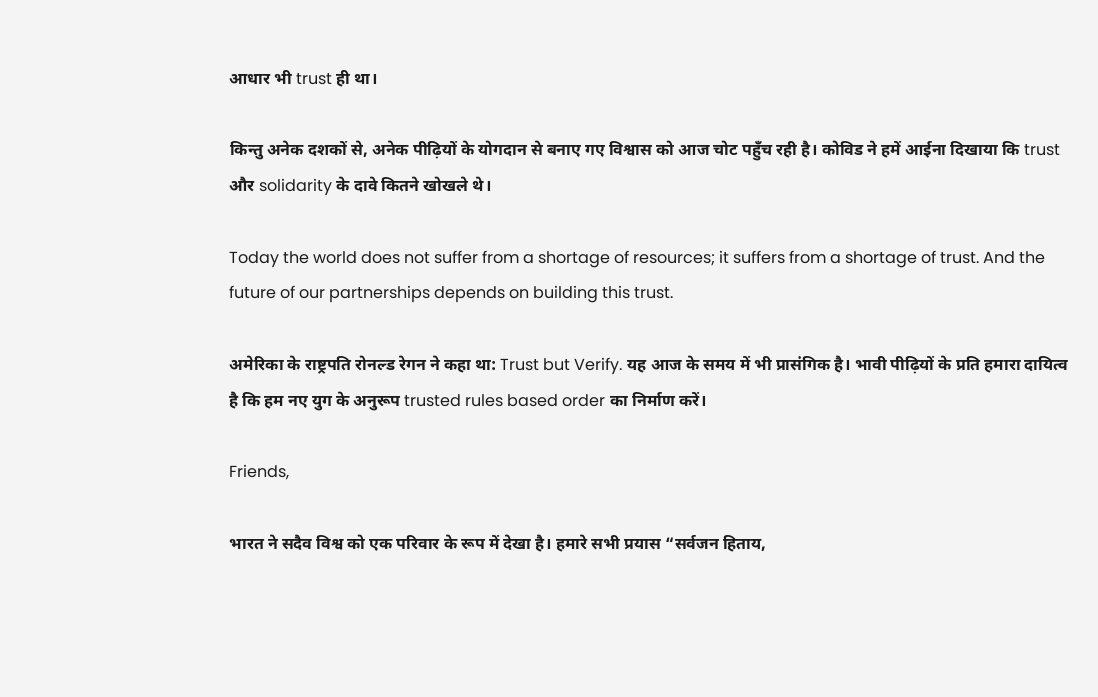आधार भी trust ही था।

किन्तु अनेक दशकों से, अनेक पीढ़ियों के योगदान से बनाए गए विश्वास को आज चोट पहुँच रही है। कोविड ने हमें आईना दिखाया कि trust और solidarity के दावे कितने खोखले थे।

Today the world does not suffer from a shortage of resources; it suffers from a shortage of trust. And the future of our partnerships depends on building this trust.

अमेरिका के राष्ट्रपति रोनल्ड रेगन ने कहा था: Trust but Verify. यह आज के समय में भी प्रासंगिक है। भावी पीढ़ियों के प्रति हमारा दायित्व है कि हम नए युग के अनुरूप trusted rules based order का निर्माण करें।

Friends,

भारत ने सदैव विश्व को एक परिवार के रूप में देखा है। हमारे सभी प्रयास “सर्वजन हिताय,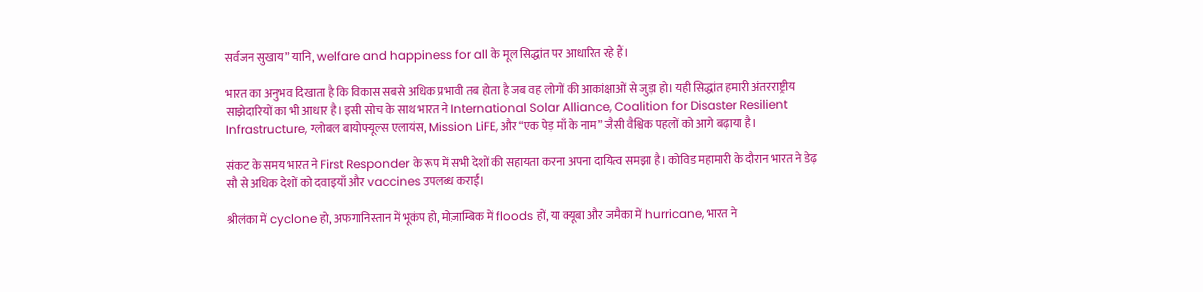सर्वजन सुखाय” यानि, welfare and happiness for all के मूल सिद्धांत पर आधारित रहे हैं।

भारत का अनुभव दिखाता है कि विकास सबसे अधिक प्रभावी तब होता है जब वह लोगों की आकांक्षाओं से जुड़ा हो। यही सिद्धांत हमारी अंतरराष्ट्रीय साझेदारियों का भी आधार है। इसी सोच के साथ भारत ने International Solar Alliance, Coalition for Disaster Resilient Infrastructure, ग्लोबल बायोफ्यूल्स एलायंस, Mission LiFE, और “एक पेड़ माँ के नाम” जैसी वैश्विक पहलों को आगे बढ़ाया है।

संकट के समय भारत ने First Responder के रूप में सभी देशों की सहायता करना अपना दायित्व समझा है। कोविड महामारी के दौरान भारत ने डेढ़ सौ से अधिक देशों को दवाइयाँ और vaccines उपलब्ध कराईं।

श्रीलंका में cyclone हो, अफगानिस्तान में भूकंप हो, मोज़ाम्बिक में floods हों, या क्यूबा और जमैका में hurricane, भारत ने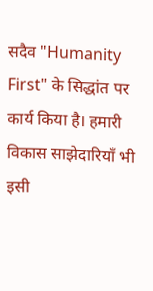सदैव "Humanity First" के सिद्धांत पर कार्य किया है। हमारी विकास साझेदारियाँ भी इसी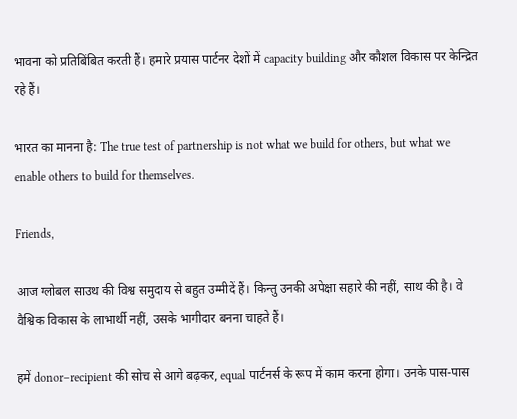भावना को प्रतिबिंबित करती हैं। हमारे प्रयास पार्टनर देशों में capacity building और कौशल विकास पर केन्द्रित रहे हैं।

भारत का मानना है: The true test of partnership is not what we build for others, but what we enable others to build for themselves.

Friends,

आज ग्लोबल साउथ की विश्व समुदाय से बहुत उम्मीदें हैं। किन्तु उनकी अपेक्षा सहारे की नहीं, साथ की है। वे वैश्विक विकास के लाभार्थी नहीं, उसके भागीदार बनना चाहते हैं।

हमें donor–recipient की सोच से आगे बढ़कर, equal पार्टनर्स के रूप में काम करना होगा। उनके पास-पास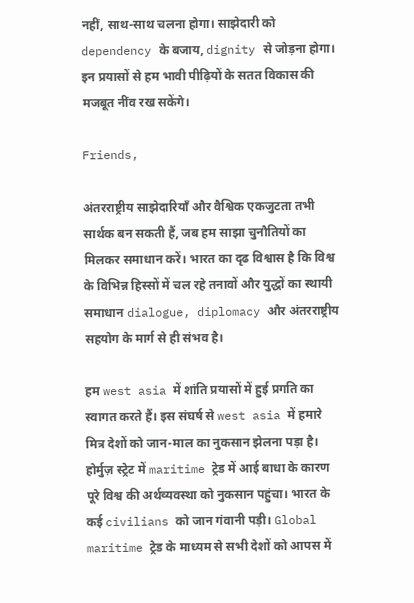नहीं, साथ-साथ चलना होगा। साझेदारी को dependency के बजाय, dignity से जोड़ना होगा। इन प्रयासों से हम भावी पीढ़ियों के सतत विकास की मजबूत नींव रख सकेंगे।

Friends,

अंतरराष्ट्रीय साझेदारियाँ और वैश्विक एकजुटता तभी सार्थक बन सकती हैं, जब हम साझा चुनौतियों का मिलकर समाधान करें। भारत का दृढ विश्वास है कि विश्व के विभिन्न हिस्सों में चल रहे तनावों और युद्धों का स्थायी समाधान dialogue, diplomacy और अंतरराष्ट्रीय सहयोग के मार्ग से ही संभव है।

हम west asia में शांति प्रयासों में हुई प्रगति का स्वागत करते हैं। इस संघर्ष से west asia में हमारे मित्र देशों को जान-माल का नुकसान झेलना पड़ा है। होर्मुज़ स्ट्रेट में maritime ट्रेड में आई बाधा के कारण पूरे विश्व की अर्थव्यवस्था को नुकसान पहुंचा। भारत के कई civilians को जान गंवानी पड़ी। Global maritime ट्रेड के माध्यम से सभी देशों को आपस में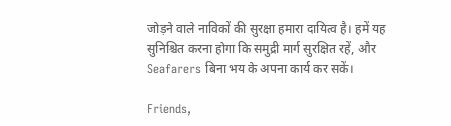जोड़ने वाले नाविकों की सुरक्षा हमारा दायित्व है। हमें यह सुनिश्चित करना होगा कि समुद्री मार्ग सुरक्षित रहें, और Seafarers बिना भय के अपना कार्य कर सकें।

Friends,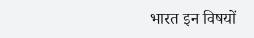भारत इन विषयों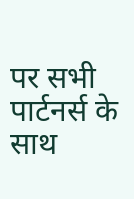पर सभी पार्टनर्स के साथ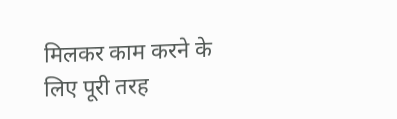मिलकर काम करने के लिए पूरी तरह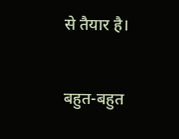से तैयार है।

बहुत-बहुत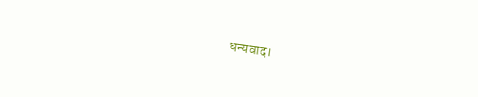धन्यवाद।